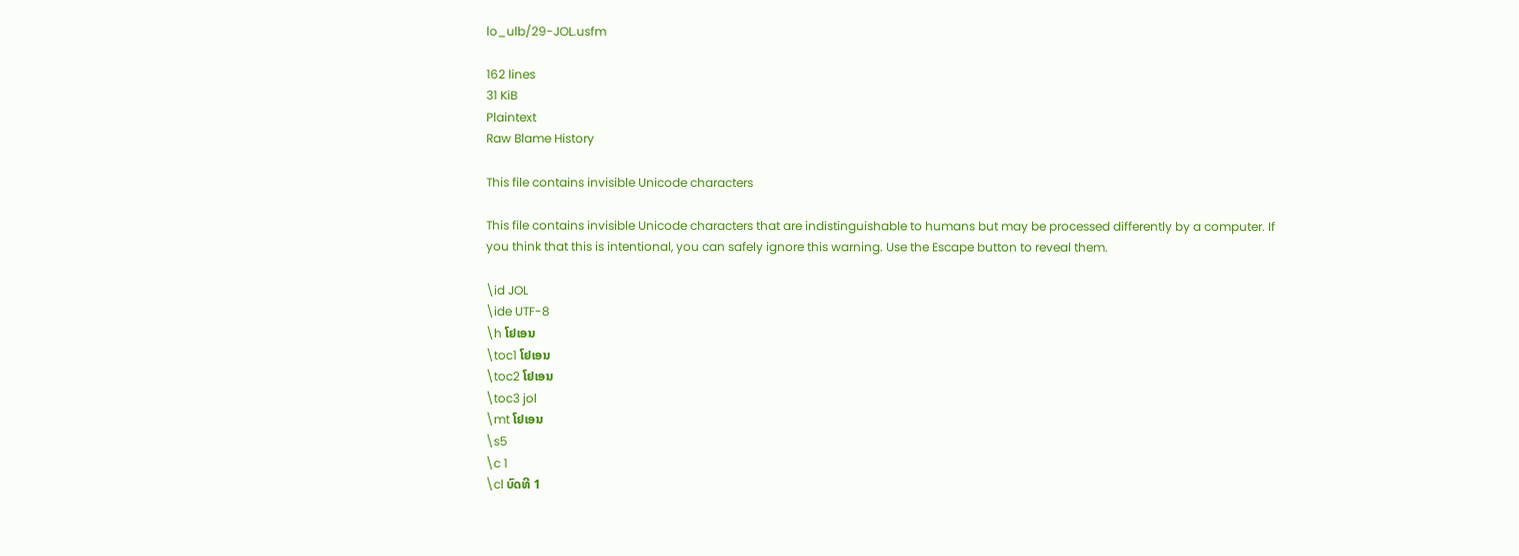lo_ulb/29-JOL.usfm

162 lines
31 KiB
Plaintext
Raw Blame History

This file contains invisible Unicode characters

This file contains invisible Unicode characters that are indistinguishable to humans but may be processed differently by a computer. If you think that this is intentional, you can safely ignore this warning. Use the Escape button to reveal them.

\id JOL
\ide UTF-8
\h ໂຢເອນ
\toc1 ໂຢເອນ
\toc2 ໂຢເອນ
\toc3 jol
\mt ໂຢເອນ
\s5
\c 1
\cl ບົດທີ 1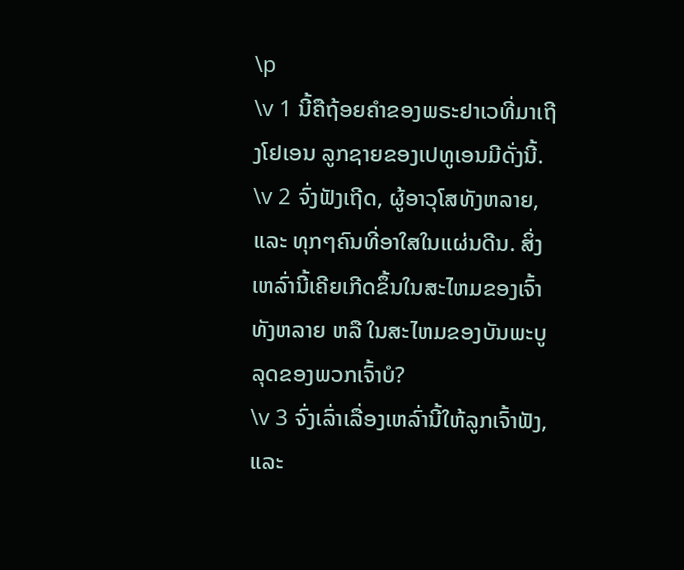\p
\v 1 ນີ້ຄືຖ້ອຍຄຳຂອງພຣະຢາເວທີ່ມາເຖີງໂຢເອນ ລູກຊາຍຂອງເປທູເອນມີດັ່ງນີ້.
\v 2 ຈົ່ງຟັງເຖີດ, ຜູ້ອາວຸໂສທັງຫລາຍ, ແລະ ທຸກໆຄົນທີ່ອາໃສໃນແຜ່ນດີນ. ສິ່ງເຫລົ່ານີ້ເຄີຍເກີດຂຶ້ນໃນສະໄຫມຂອງເຈົ້າທັງຫລາຍ ຫລື ໃນສະໄຫມຂອງບັນພະບູລຸດຂອງພວກເຈົ້າບໍ?
\v 3 ຈົ່ງເລົ່າເລື່ອງເຫລົ່ານີ້ໃຫ້ລູກເຈົ້າຟັງ, ແລະ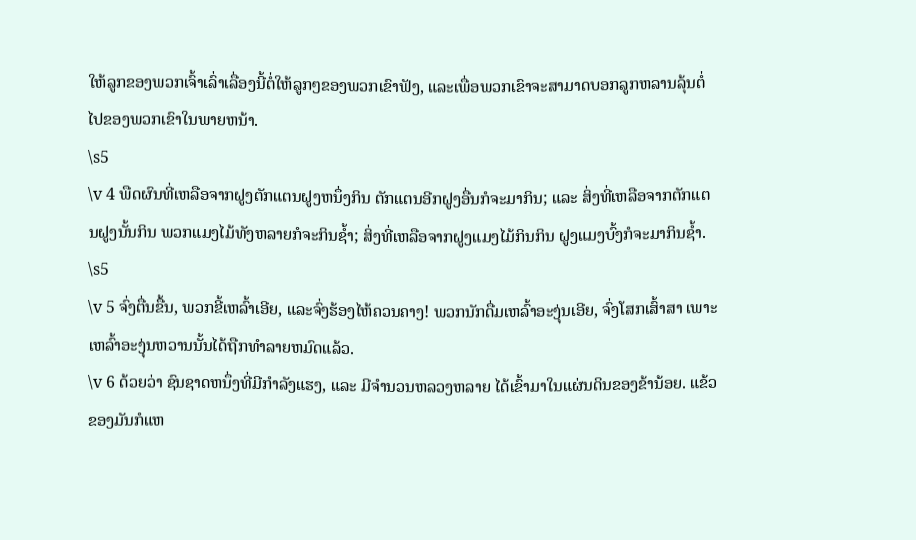ໃຫ້ລູກຂອງພວກເຈົ້າເລົ່າເລື່ອງນີ້ຕໍ່ໃຫ້ລູກໆຂອງພວກເຂົາຟັງ, ແລະເພື່ອພວກເຂົາຈະສາມາດບອກລູກຫລານລຸ້ນຕໍ່ໄປຂອງພວກເຂົາໃນພາຍຫນ້າ.
\s5
\v 4 ພືດຜົນທີ່ເຫລືອຈາກຝູງຕັກແຕນຝູງຫນຶ່ງກິນ ຕັກແຕນອີກຝູງອື່ນກໍຈະມາກິນ; ແລະ ສິ່ງທີ່ເຫລືອຈາກຕັກແຕນຝູງນັ້ນກິນ ພວກແມງໄມ້ທັງຫລາຍກໍຈະກິນຊ້ຳ; ສິ່ງທີ່ເຫລືອຈາກຝູງແມງໄມ້ກິນກິນ ຝູງແມງບົ້ງກໍຈະມາກິນຊ້ຳ.
\s5
\v 5 ຈົ່ງຕື່ນຂື້ນ, ພວກຂີ້ເຫລົ້າເອີຍ, ແລະຈົ່ງຮ້ອງໄຫ້ຄວນຄາງ! ພວກນັກດື່ມເຫລົ້າອະງຸ່ນເອີຍ, ຈົ່ງໂສກເສົ້າສາ ເພາະເຫລົ້າອະງຸ່ນຫວານນັ້ນໄດ້ຖືກທຳລາຍຫມົດແລ້ວ.
\v 6 ດ້ວຍວ່າ ຊົນຊາດຫນຶ່ງທີ່ມີກຳລັງແຮງ, ແລະ ມີຈຳນວນຫລວງຫລາຍ ໄດ້ເຂົ້າມາໃນແຜ່ນດິນຂອງຂ້ານ້ອຍ. ແຂ້ວຂອງມັນກໍແຫ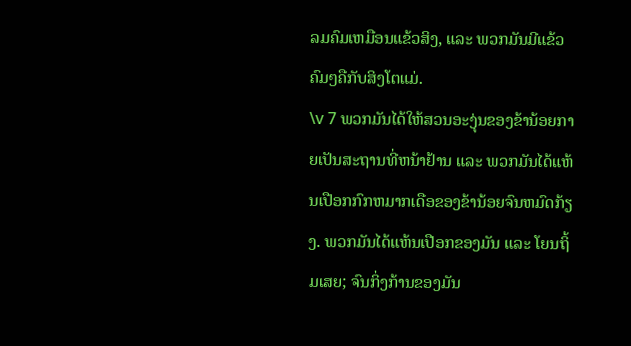ລມຄົມເຫມືອນແຂ້ວສິງ, ແລະ ພວກມັນມີແຂ້ວຄົມໆຄືກັບສິງໂຕແມ່.
\v 7 ພວກມັນໄດ້ໃຫ້ສວນອະງຸ່ນຂອງຂ້ານ້ອຍກາຍເປັນສະຖານທີ່ຫນ້າຢ້ານ ແລະ ພວກມັນໄດ້ແຫ້ນເປືອກກົກຫມາກເດືອຂອງຂ້ານ້ອຍຈົນຫມົດກ້ຽງ. ພວກມັນໄດ້ແຫ້ນເປືອກຂອງມັນ ແລະ ໂຍນຖິ້ມເສຍ; ຈົນກິ່ງກ້ານຂອງມັນ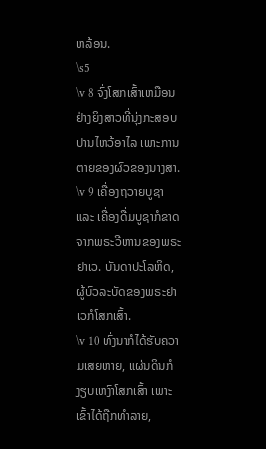ຫລ້ອນ.
\s5
\v 8 ຈົ່ງໂສກເສົ້າເຫມືອນຢ່າງຍິງສາວທີ່ນຸ່ງກະສອບປານໄຫວ້ອາໄລ ເພາະການຕາຍຂອງຜົວຂອງນາງສາ.
\v 9 ເຄື່ອງຖວາຍບູຊາ ແລະ ເຄື່ອງດື່ມບູຊາກໍຂາດຈາກພຣະວີຫານຂອງພຣະຢາເວ. ບັນດາປະໂລຫິດ, ຜູ້ບົວລະບັດຂອງພຣະຢາເວກໍໂສກເສົ້າ.
\v 10 ທົ່ງນາກໍໄດ້ຮັບຄວາມເສຍຫາຍ, ແຜ່ນດິນກໍງຽບເຫງົາໂສກເສົ້າ ເພາະເຂົ້າໄດ້ຖືກທຳລາຍ,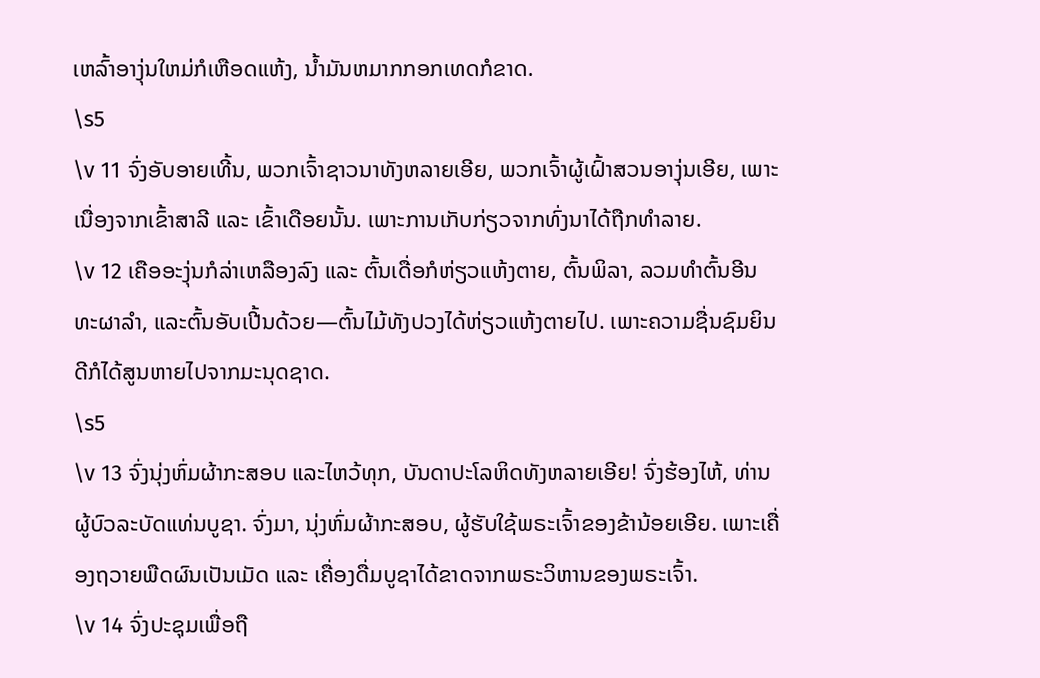ເຫລົ້າອາງຸ່ນໃຫມ່ກໍເຫືອດແຫ້ງ, ນ້ຳມັນຫມາກກອກເທດກໍຂາດ.
\s5
\v 11 ຈົ່ງອັບອາຍເທີ້ນ, ພວກເຈົ້າຊາວນາທັງຫລາຍເອີຍ, ພວກເຈົ້າຜູ້ເຝົ້າສວນອາງຸ່ນເອີຍ, ເພາະເນື່ອງຈາກເຂົ້າສາລີ ແລະ ເຂົ້າເດືອຍນັ້ນ. ເພາະການເກັບກ່ຽວຈາກທົ່ງນາໄດ້ຖືກທຳລາຍ.
\v 12 ເຄືອອະງຸ່ນກໍລ່າເຫລືອງລົງ ແລະ ຕົ້ນເດື່ອກໍຫ່ຽວແຫ້ງຕາຍ, ຕົ້ນພິລາ, ລວມທຳຕົ້ນອີນທະຜາລຳ, ແລະຕົ້ນອັບເປີ້ນດ້ວຍ—ຕົ້ນໄມ້ທັງປວງໄດ້ຫ່ຽວແຫ້ງຕາຍໄປ. ເພາະຄວາມຊື່ນຊົມຍິນດີກໍໄດ້ສູນຫາຍໄປຈາກມະນຸດຊາດ.
\s5
\v 13 ຈົ່ງນຸ່ງຫົ່ມຜ້າກະສອບ ແລະໄຫວ້ທຸກ, ບັນດາປະໂລຫິດທັງຫລາຍເອີຍ! ຈົ່ງຮ້ອງໄຫ້, ທ່ານຜູ້ບົວລະບັດແທ່ນບູຊາ. ຈົ່ງມາ, ນຸ່ງຫົ່ມຜ້າກະສອບ, ຜູ້ຮັບໃຊ້ພຣະເຈົ້າຂອງຂ້ານ້ອຍເອີຍ. ເພາະເຄື່ອງຖວາຍພືດຜົນເປັນເມັດ ແລະ ເຄື່ອງດື່ມບູຊາໄດ້ຂາດຈາກພຣະວິຫານຂອງພຣະເຈົ້າ.
\v 14 ຈົ່ງປະຊຸມເພື່ອຖື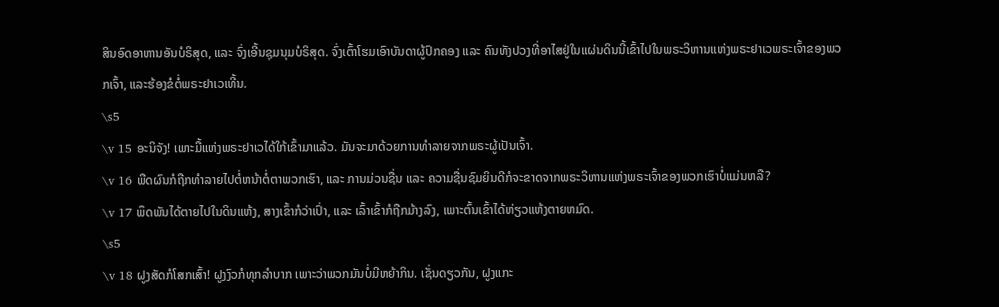ສິນອົດອາຫານອັນບໍຣິສຸດ, ແລະ ຈົ່ງເອີ້ນຊຸມນຸມບໍຣິສຸດ. ຈົ່ງເຕົ້າໂຮມເອົາບັນດາຜູ້ປົກຄອງ ແລະ ຄົນທັງປວງທີ່ອາໄສຢູ່ໃນແຜ່ນດິນນີ້ເຂົ້າໄປໃນພຣະວິຫານແຫ່ງພຣະຢາເວພຣະເຈົ້າຂອງພວກເຈົ້າ, ແລະຮ້ອງຂໍຕໍ່ພຣະຢາເວເທີ້ນ.
\s5
\v 15 ອະນິຈັງ! ເພາະມື້ແຫ່ງພຣະຢາເວໄດ້ໃກ້ເຂົ້າມາແລ້ວ. ມັນຈະມາດ້ວຍການທຳລາຍຈາກພຣະຜູ້ເປັນເຈົ້າ.
\v 16 ພືດຜົນກໍຖືກທຳລາຍໄປຕໍ່ຫນ້າຕໍ່ຕາພວກເຮົາ, ແລະ ການມ່ວນຊື່ນ ແລະ ຄວາມຊື່ນຊົມຍິນດີກໍຈະຂາດຈາກພຣະວິຫານແຫ່ງພຣະເຈົ້າຂອງພວກເຮົາບໍ່ແມ່ນຫລື?
\v 17 ພຶດພັນໄດ້ຕາຍໄປໃນດິນແຫ້ງ, ສາງເຂົ້າກໍວ່າເປົ່າ, ແລະ ເລົ້າເຂົ້າກໍຖືກມ້າງລົງ, ເພາະຕົ້ນເຂົ້າໄດ້ຫ່ຽວແຫ້ງຕາຍຫມົດ.
\s5
\v 18 ຝູງສັດກໍໂສກເສົ້າ! ຝູງງົວກໍທຸກລຳບາກ ເພາະວ່າພວກມັນບໍ່ມີຫຍ້າກິນ. ເຊັ່ນດຽວກັນ, ຝູງແກະ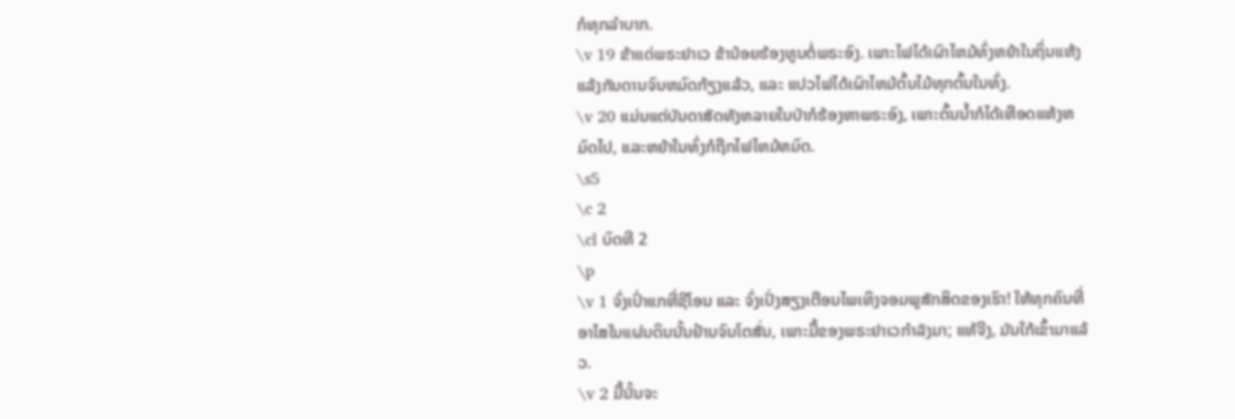ກໍທຸກລຳບາກ.
\v 19 ຂ້າແດ່ພຣະຢາເວ ຂ້ານ້ອຍຮ້ອງທູນຕໍ່ພຣະອົງ. ເພາະໄຟໄດ້ເຜົາໄຫມ້ທົ່ງຫຍ້າໃນຖິ່ນແຫ້ງແລ້ງກັນດານຈົນຫມົດກ້ຽງແລ້ວ, ແລະ ແປວໄຟໄດ້ເຜົາໄຫມ້ຕົ້ນໄມ້ທຸກຕົ້ນໃນທົ່ງ.
\v 20 ແມ່ນແຕ່ບັນດາສັດທັງຫລາຍໃນປ່າກໍຮ້ອງຫາພຣະອົງ, ເພາະຕົ້ນນ້ຳກໍໄດ້ເຫືອດແຫ້ງຫມົດໄປ, ແລະຫຍ້າໃນທົ່ງກໍຖືກໄຟໄຫມ້ຫມົດ.
\s5
\c 2
\cl ບົດທີ 2
\p
\v 1 ຈົ່ງເປົ່າແກທີ່ຊີໂອນ ແລະ ຈົ່ງເປັ່ງສຽງເຕືອນໄພເທິງຈອມພູສັກສິດຂອງເຮົາ! ໃຫ້ທຸກຄົນທີ່ອາໄສໃນແຜ່ນດິນນັ້ນຢ້ານຈົນໂຕສັ່ນ, ເພາະມື້ຂອງພຣະຢາເວກຳລັງມາ; ແທ້ຈີງ, ມັນໃກ້ເຂົ້າມາແລ້ວ.
\v 2 ມື້ນັ້ນຈະ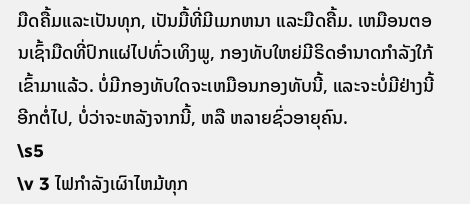ມືດຄື້ມແລະເປັນທຸກ, ເປັນມື້ທີ່ມີເມກຫນາ ແລະມືດຄື້ມ. ເຫມືອນຕອນເຊົ້າມືດທີ່ປົກແຜ່ໄປທົ່ວເທິງພູ, ກອງທັບໃຫຍ່ມີຣິດອຳນາດກຳລັງໃກ້ເຂົ້າມາແລ້ວ. ບໍ່ມີກອງທັບໃດຈະເຫມືອນກອງທັບນີ້, ແລະຈະບໍ່ມີຢ່າງນີ້ອີກຕໍ່ໄປ, ບໍ່ວ່າຈະຫລັງຈາກນີ້, ຫລື ຫລາຍຊົ່ວອາຍຸຄົນ.
\s5
\v 3 ໄຟກຳລັງເຜົາໄຫມ້ທຸກ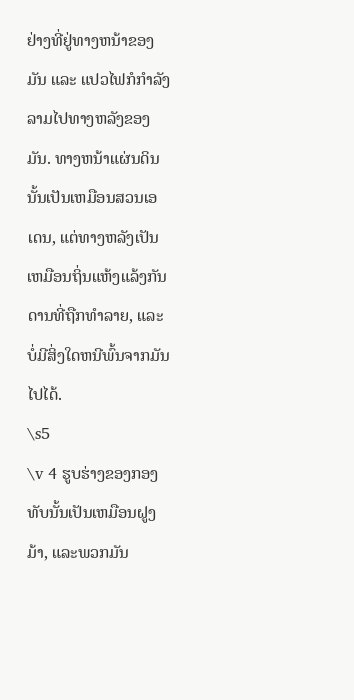ຢ່າງທີ່ຢູ່ທາງຫນ້າຂອງມັນ ແລະ ແປວໄຟກໍກຳລັງລາມໄປທາງຫລັງຂອງມັນ. ທາງຫນ້າແຜ່ນດິນນັ້ນເປັນເຫມືອນສວນເອເດນ, ແຕ່ທາງຫລັງເປັນເຫມືອນຖິ່ນແຫ້ງແລ້ງກັນດານທີ່ຖືກທຳລາຍ, ແລະ ບໍ່ມີສິ່ງໃດຫນີພົ້ນຈາກມັນໄປໄດ້.
\s5
\v 4 ຮູບຮ່າງຂອງກອງທັບນັ້ນເປັນເຫມືອນຝູງມ້າ, ແລະພວກມັນ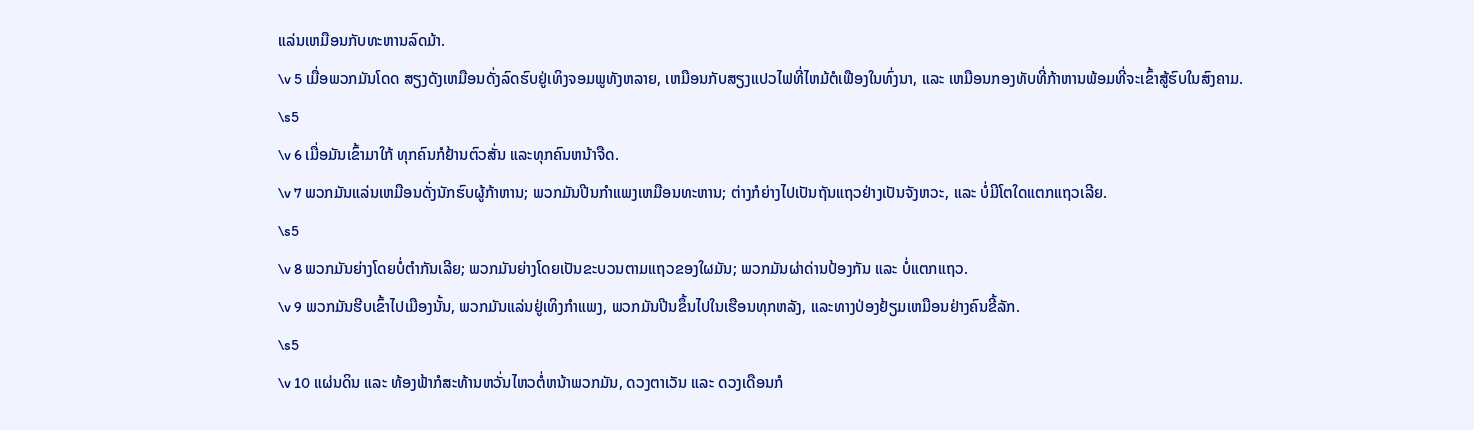ແລ່ນເຫມືອນກັບທະຫານລົດມ້າ.
\v 5 ເມື່ອພວກມັນໂດດ ສຽງດັງເຫມືອນດັ່ງລົດຮົບຢູ່ເທິງຈອມພູທັງຫລາຍ, ເຫມືອນກັບສຽງແປວໄຟທີ່ໄຫມ້ຕໍເຟືອງໃນທົ່ງນາ, ແລະ ເຫມືອນກອງທັບທີ່ກ້າຫານພ້ອມທີ່ຈະເຂົ້າສູ້ຮົບໃນສົງຄາມ.
\s5
\v 6 ເມື່ອມັນເຂົ້າມາໃກ້ ທຸກຄົນກໍຢ້ານຕົວສັ່ນ ແລະທຸກຄົນຫນ້າຈືດ.
\v 7 ພວກມັນແລ່ນເຫມືອນດັ່ງນັກຮົບຜູ້ກ້າຫານ; ພວກມັນປີນກຳແພງເຫມືອນທະຫານ; ຕ່າງກໍຍ່າງໄປເປັນຖັນແຖວຢ່າງເປັນຈັງຫວະ, ແລະ ບໍ່ມີໂຕໃດແຕກແຖວເລີຍ.
\s5
\v 8 ພວກມັນຍ່າງໂດຍບໍ່ຕຳກັນເລີຍ; ພວກມັນຍ່າງໂດຍເປັນຂະບວນຕາມແຖວຂອງໃຜມັນ; ພວກມັນຜ່າດ່ານປ້ອງກັນ ແລະ ບໍ່ແຕກແຖວ.
\v 9 ພວກມັນຮີບເຂົ້າໄປເມືອງນັ້ນ, ພວກມັນແລ່ນຢູ່ເທິງກຳແພງ, ພວກມັນປີນຂຶ້ນໄປໃນເຮືອນທຸກຫລັງ, ແລະທາງປ່ອງຢ້ຽມເຫມືອນຢ່າງຄົນຂີ້ລັກ.
\s5
\v 10 ແຜ່ນດິນ ແລະ ທ້ອງຟ້າກໍສະທ້ານຫວັ່ນໄຫວຕໍ່ຫນ້າພວກມັນ, ດວງຕາເວັນ ແລະ ດວງເດືອນກໍ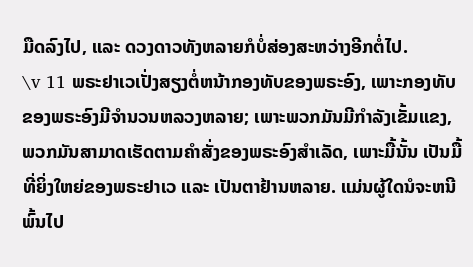ມືດລົງໄປ, ແລະ ດວງດາວທັງຫລາຍກໍບໍ່ສ່ອງສະຫວ່າງອີກຕໍ່ໄປ.
\v 11 ພຣະຢາເວເປັ່ງສຽງຕໍ່ຫນ້າກອງທັບຂອງພຣະອົງ, ເພາະກອງທັບຂອງພຣະອົງມີຈຳນວນຫລວງຫລາຍ; ເພາະພວກມັນມີກຳລັງເຂັ້ມແຂງ, ພວກມັນສາມາດເຮັດຕາມຄຳສັ່ງຂອງພຣະອົງສຳເລັດ, ເພາະມື້ນັ້ນ ເປັນມື້ທີ່ຍິ່ງໃຫຍ່ຂອງພຣະຢາເວ ແລະ ເປັນຕາຢ້ານຫລາຍ. ແມ່ນຜູ້ໃດນໍຈະຫນີພົ້ນໄປ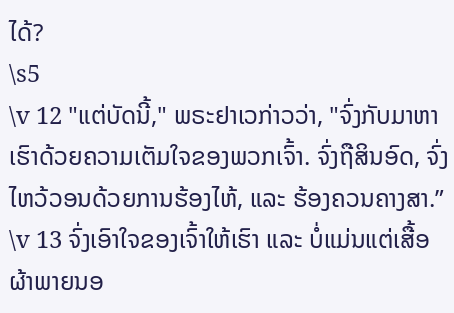ໄດ້?
\s5
\v 12 "ແຕ່ບັດນີ້," ພຣະຢາເວກ່າວວ່າ, "ຈົ່ງກັບມາຫາເຮົາດ້ວຍຄວາມເຕັມໃຈຂອງພວກເຈົ້າ. ຈົ່ງຖືສິນອົດ, ຈົ່ງໄຫວ້ວອນດ້ວຍການຮ້ອງໄຫ້, ແລະ ຮ້ອງຄວນຄາງສາ.”
\v 13 ຈົ່ງເອົາໃຈຂອງເຈົ້າໃຫ້ເຮົາ ແລະ ບໍ່ແມ່ນແຕ່ເສື້ອຜ້າພາຍນອ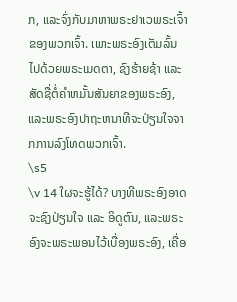ກ, ແລະຈົ່ງກັບມາຫາພຣະຢາເວພຣະເຈົ້າຂອງພວກເຈົ້າ. ເພາະພຣະອົງເຕັມລົ້ນໄປດ້ວຍພຣະເມດຕາ, ຊົງຮ້າຍຊ້າ ແລະ ສັດຊື່ຕໍ່ຄຳຫມັ້ນສັນຍາຂອງພຣະອົງ, ແລະພຣະອົງປາຖະຫນາທີຈະປ່ຽນໃຈຈາກການລົງໂທດພວກເຈົ້າ.
\s5
\v 14 ໃຜຈະຮູ້ໄດ້? ບາງທີພຣະອົງອາດຈະຊົງປ່ຽນໃຈ ແລະ ອິດູຕົນ, ແລະພຣະອົງຈະພຣະພອນໄວ້ເບື່ອງພຣະອົງ, ເຄື່ອ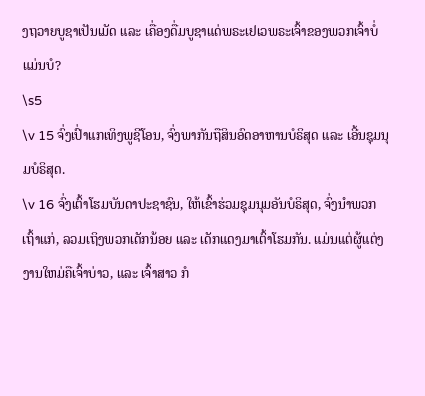ງຖວາຍບູຊາເປັນເມັດ ແລະ ເຄື່ອງດື່ມບູຊາແດ່ພຣະເຢເວພຣະເຈົ້າຂອງພວກເຈົ້າບໍ່ແມ່ນບໍ?
\s5
\v 15 ຈົ່ງເປົ່າແກເທິງພູຊີໂອນ, ຈົ່ງພາກັນຖືສິນອົດອາຫານບໍຣິສຸດ ແລະ ເອີ້ນຊຸມນຸມບໍຣິສຸດ.
\v 16 ຈົ່ງເຕົ້າໂຮມບັນດາປະຊາຊົນ, ໃຫ້ເຂົ້າຮ່ວມຊຸມນຸມອັນບໍຣິສຸດ, ຈົ່ງນຳພວກເຖົ້າແກ່, ລວມເຖິງພວກເດັກນ້ອຍ ແລະ ເດັກແດງມາເຕົ້າໂຮມກັນ. ແມ່ນແຕ່ຜູ້ແຕ່ງງານໃຫມ່ຄືເຈົ້າບ່າວ, ແລະ ເຈົ້າສາວ ກໍ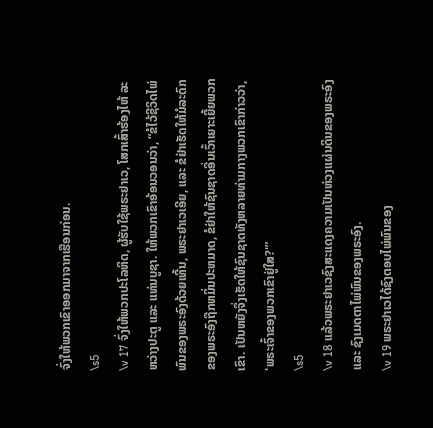ຈົ່ງໃຫ້ພວກເຂົາອອກມາຈາກເຮືອນກ່ອນ.
\s5
\v 17 ຈົ່ງໃຫ້ພວກປະໂລຫິດ, ຜູ້ຮັບໃຊ້ພຣະຢາເວ, ໂສກເສົ້າຮ້ອງໄຫ້ ລະຫວ່າງປະຕູ ແລະ ແທ່ນບູຊາ. ໃຫ້ພວກເຂົາອ້ອນວອນວ່າ, “ຂໍໄວ້ຊີວິດໄພ່ພົນຂອງພຣະອົງດ້ວຍເທີ້ນ, ພຣະຢາເວເອີຍ, ແລະ ຂໍຢ່າເຮັດໃຫ້ມໍລະດົກຂອງພຣະອົງຖືກຫມິ່ນປະຫມາດ, ຂໍຢ່າໃຫ້ຊົນຊາດອື່ນເວົ້າເຍາະເຍີ້ຍພວກເຂົາ. ເປັນຫຍັງຈຶ່ງເຮັດໃຫ້ຊົນຊາດທັງຫລາຍທ່າມກາງພວກເຂົາກ່າວວ່າ, 'ພຣະເຈົ້າຂອງພວກເຂົາຢູ່ໃສ?'”
\s5
\v 18 ແລ້ວພຣະຢາເວຊົງສະແດງຄວາມເປັນຫ່ວງແຜ່ນດິນຂອງພຣະອົງ ແລະ ຊົງເມດຕາໄພ່ພົນຂອງພຣະອົງ.
\v 19 ພຣະຢາເວໄດ້ຊົງຕອບໄພ່ພົນຂອງ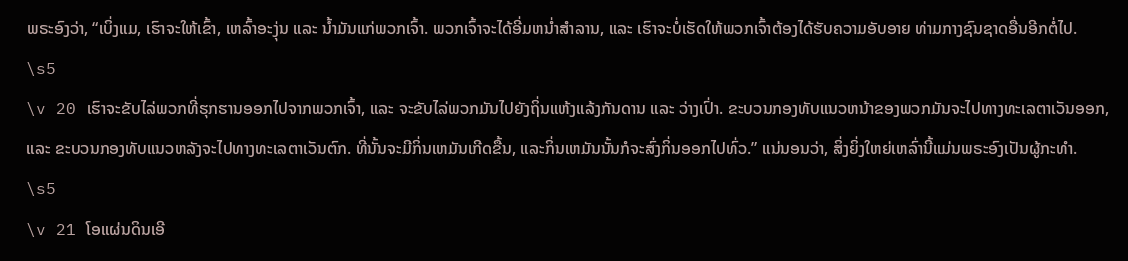ພຣະອົງວ່າ, “ເບິ່ງແມ, ເຮົາຈະໃຫ້ເຂົ້າ, ເຫລົ້າອະງຸ່ນ ແລະ ນ້ຳມັນແກ່ພວກເຈົ້າ. ພວກເຈົ້າຈະໄດ້ອີ່ມຫນໍ່າສຳລານ, ແລະ ເຮົາຈະບໍ່ເຮັດໃຫ້ພວກເຈົ້າຕ້ອງໄດ້ຮັບຄວາມອັບອາຍ ທ່າມກາງຊົນຊາດອື່ນອີກຕໍ່ໄປ.
\s5
\v 20 ເຮົາຈະຂັບໄລ່ພວກທີ່ຮຸກຮານອອກໄປຈາກພວກເຈົ້າ, ແລະ ຈະຂັບໄລ່ພວກມັນໄປຍັງຖິ່ນແຫ້ງແລ້ງກັນດານ ແລະ ວ່າງເປົ່າ. ຂະບວນກອງທັບແນວຫນ້າຂອງພວກມັນຈະໄປທາງທະເລຕາເວັນອອກ, ແລະ ຂະບວນກອງທັບແນວຫລັງຈະໄປທາງທະເລຕາເວັນຕົກ. ທີ່ນັ້ນຈະມີກິ່ນເຫມັນເກີດຂື້ນ, ແລະກິ່ນເຫມັນນັ້ນກໍຈະສົ່ງກິ່ນອອກໄປທົ່ວ.” ແນ່ນອນວ່າ, ສິ່ງຍິ່ງໃຫຍ່ເຫລົ່ານີ້ແມ່ນພຣະອົງເປັນຜູ້ກະທຳ.
\s5
\v 21 ໂອແຜ່ນດິນເອີ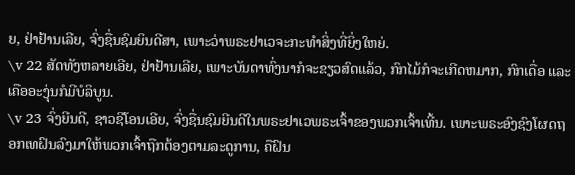ຍ, ຢ່າຢ້ານເລີຍ, ຈົ່ງຊື່ນຊົມຍິນດີສາ, ເພາະວ່າພຣະຢາເວຈະກະທຳສິ່ງທີ່ຍິ່ງໃຫຍ່.
\v 22 ສັດທັງຫລາຍເອີຍ, ຢ່າຢ້ານເລີຍ, ເພາະບັນດາທົ່ງນາກໍຈະຂຽວສົດແລ້ວ, ກົກໄມ້ກໍຈະເກີດຫມາກ, ກົກເດື່ອ ແລະ ເຄືອອະງຸ່ນກໍມີບໍລິບູນ.
\v 23 ຈົ່ງຍີນດີ, ຊາວຊີໂອນເອີຍ, ຈົ່ງຊື່ນຊົມຍີນດີໃນພຣະຢາເວພຣະເຈົ້າຂອງພວກເຈົ້າເທີ້ນ. ເພາະພຣະອົງຊົງໂຜດຖອກເທຝົນລົງມາໃຫ້ພວກເຈົ້າຖືກຕ້ອງຕາມລະດູການ, ຄືຝົນ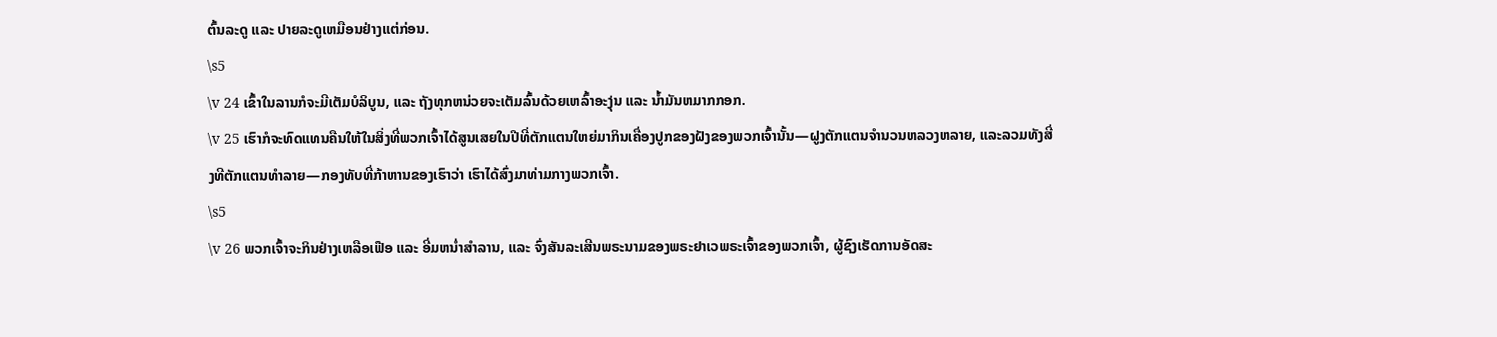ຕົ້ນລະດູ ແລະ ປາຍລະດູເຫມືອນຢ່າງແຕ່ກ່ອນ.
\s5
\v 24 ເຂົ້າໃນລານກໍຈະມີເຕັມບໍລິບູນ, ແລະ ຖັງທຸກຫນ່ວຍຈະເຕັມລົ້ນດ້ວຍເຫລົ້າອະງຸ່ນ ແລະ ນ້ຳມັນຫມາກກອກ.
\v 25 ເຮົາກໍຈະທົດແທນຄືນໃຫ້ໃນສິ່ງທີ່ພວກເຈົ້າໄດ້ສູນເສຍໃນປີທີ່ຕັກແຕນໃຫຍ່ມາກິນເຄື່ອງປູກຂອງຝັງຂອງພວກເຈົ້ານັ້ນ—ຝູງຕັກແຕນຈຳນວນຫລວງຫລາຍ, ແລະລວມທັງສີ່ງທີຕັກແຕນທຳລາຍ—ກອງທັບທີ່ກ້າຫານຂອງເຮົາວ່າ ເຮົາໄດ້ສົ່ງມາທ່າມກາງພວກເຈົ້າ.
\s5
\v 26 ພວກເຈົ້າຈະກິນຢ່າງເຫລືອເຟືອ ແລະ ອີ່ມຫນໍ່າສຳລານ, ແລະ ຈົ່ງສັນລະເສີນພຣະນາມຂອງພຣະຢາເວພຣະເຈົ້າຂອງພວກເຈົ້າ, ຜູ້ຊົງເຮັດການອັດສະ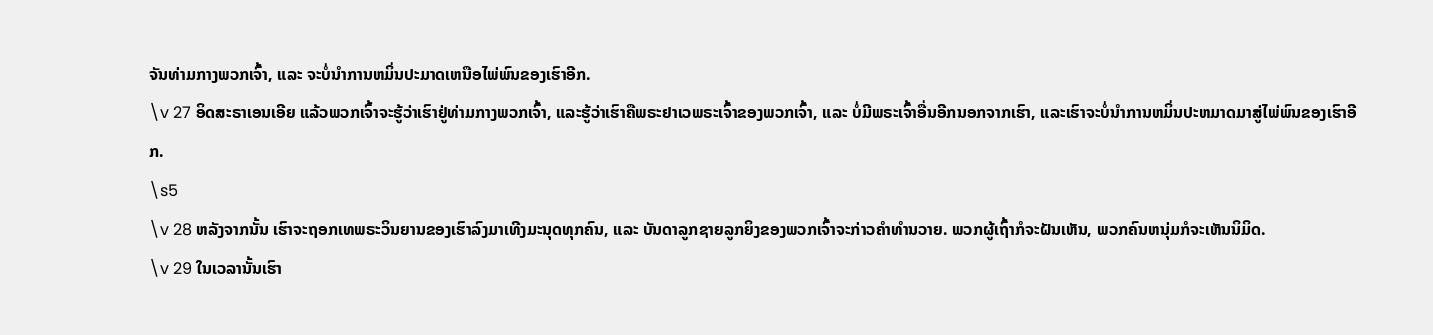ຈັນທ່າມກາງພວກເຈົ້າ, ແລະ ຈະບໍ່ນຳການຫມິ່ນປະມາດເຫນືອໄພ່ພົນຂອງເຮົາອີກ.
\v 27 ອິດສະຣາເອນເອີຍ ແລ້ວພວກເຈົ້າຈະຮູ້ວ່າເຮົາຢູ່ທ່າມກາງພວກເຈົ້າ, ແລະຮູ້ວ່າເຮົາຄືພຣະຢາເວພຣະເຈົ້າຂອງພວກເຈົ້າ, ແລະ ບໍ່ມີພຣະເຈົ້າອື່ນອີກນອກຈາກເຮົາ, ແລະເຮົາຈະບໍ່ນຳການຫມິ່ນປະຫມາດມາສູ່ໄພ່ພົນຂອງເຮົາອີກ.
\s5
\v 28 ຫລັງຈາກນັ້ນ ເຮົາຈະຖອກເທພຣະວິນຍານຂອງເຮົາລົງມາເທີງມະນຸດທຸກຄົນ, ແລະ ບັນດາລູກຊາຍລູກຍິງຂອງພວກເຈົ້າຈະກ່າວຄຳທຳນວາຍ. ພວກຜູ້ເຖົ້າກໍຈະຝັນເຫັນ, ພວກຄົນຫນຸ່ມກໍຈະເຫັນນິມິດ.
\v 29 ໃນເວລານັ້ນເຮົາ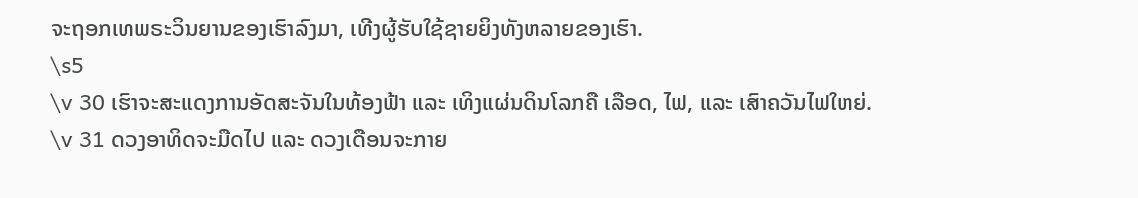ຈະຖອກເທພຣະວິນຍານຂອງເຮົາລົງມາ, ເທີງຜູ້ຮັບໃຊ້ຊາຍຍິງທັງຫລາຍຂອງເຮົາ.
\s5
\v 30 ເຮົາຈະສະແດງການອັດສະຈັນໃນທ້ອງຟ້າ ແລະ ເທິງແຜ່ນດິນໂລກຄື ເລືອດ, ໄຟ, ແລະ ເສົາຄວັນໄຟໃຫຍ່.
\v 31 ດວງອາທິດຈະມືດໄປ ແລະ ດວງເດືອນຈະກາຍ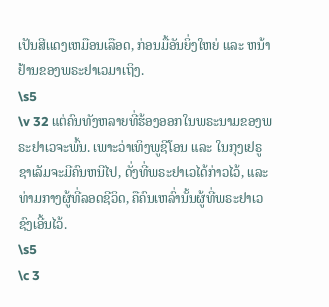ເປັນສີເເດງເຫມືອນເລືອດ, ກ່ອນມື້ອັນຍິ່ງໃຫຍ່ ແລະ ຫນ້າຢ້ານຂອງພຣະຢາເວມາເຖິງ.
\s5
\v 32 ແຕ່ຄົນທັງຫລາຍທີ່ຮ້ອງອອກໃນພຣະນາມຂອງພຣະຢາເວຈະພົ້ນ. ເພາະວ່າເທິງພູຊີໂອນ ແລະ ໃນກຸງເຢຣູຊາເລັມຈະມີຄົນຫນີໄປ, ດັ່ງທີ່ພຣະຢາເວໄດ້ກ່າວໄວ້, ແລະ ທ່າມກາງຜູ້ທີ່ລອດຊີວິດ, ຄືຄົນເຫລົ່ານັ້ນຜູ້ທີ່ພຣະຢາເວຊົງເອີ້ນໄວ້.
\s5
\c 3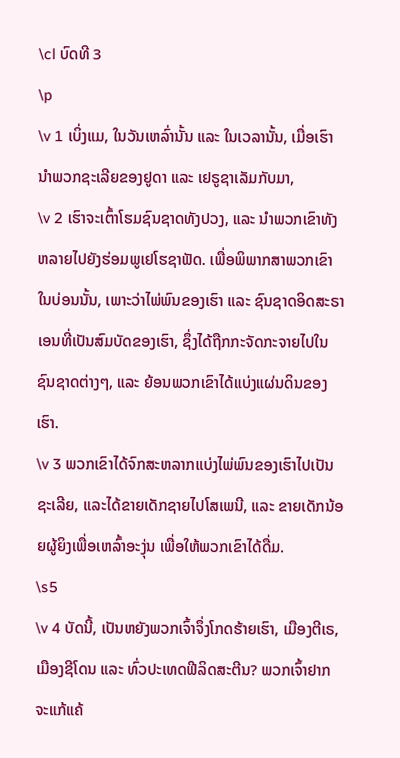\cl ບົດທີ 3
\p
\v 1 ເບິ່ງແມ, ໃນວັນເຫລົ່ານັ້ນ ແລະ ໃນເວລານັ້ນ, ເມື່ອເຮົານຳພວກຊະເລີຍຂອງຢູດາ ແລະ ເຢຣູຊາເລັມກັບມາ,
\v 2 ເຮົາຈະເຕົ້າໂຮມຊົນຊາດທັງປວງ, ແລະ ນຳພວກເຂົາທັງຫລາຍໄປຍັງຮ່ອມພູເຢໂຮຊາຟັດ. ເພື່ອພິພາກສາພວກເຂົາໃນບ່ອນນັ້ນ, ເພາະວ່າໄພ່ພົນຂອງເຮົາ ແລະ ຊົນຊາດອິດສະຣາເອນທີ່ເປັນສົມບັດຂອງເຮົາ, ຊຶ່ງໄດ້ຖືກກະຈັດກະຈາຍໄປໃນຊົນຊາດຕ່າງໆ, ແລະ ຍ້ອນພວກເຂົາໄດ້ແບ່ງແຜ່ນດິນຂອງເຮົາ.
\v 3 ພວກເຂົາໄດ້ຈົກສະຫລາກແບ່ງໄພ່ພົນຂອງເຮົາໄປເປັນຊະເລີຍ, ແລະໄດ້ຂາຍເດັກຊາຍໄປໂສເພນີ, ແລະ ຂາຍເດັກນ້ອຍຜູ້ຍິງເພື່ອເຫລົ້າອະງຸ່ນ ເພື່ອໃຫ້ພວກເຂົາໄດ້ດື່ມ.
\s5
\v 4 ບັດນີ້, ເປັນຫຍັງພວກເຈົ້າຈຶ່ງໂກດຮ້າຍເຮົາ, ເມືອງຕີເຣ, ເມືອງຊີໂດນ ແລະ ທົ່ວປະເທດຟີລິດສະຕີນ? ພວກເຈົ້າຢາກຈະແກ້ແຄ້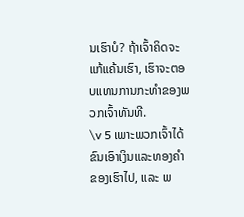ນເຮົາບໍ? ຖ້າເຈົ້າຄິດຈະແກ້ແຄ້ນເຮົາ, ເຮົາຈະຕອບແທນການກະທຳຂອງພວກເຈົ້າທັນທີ.
\v 5 ເພາະພວກເຈົ້າໄດ້ຂົນເອົາເງິນແລະທອງຄຳຂອງເຮົາໄປ, ແລະ ພ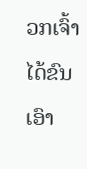ວກເຈົ້າໄດ້ຂົນເອົາ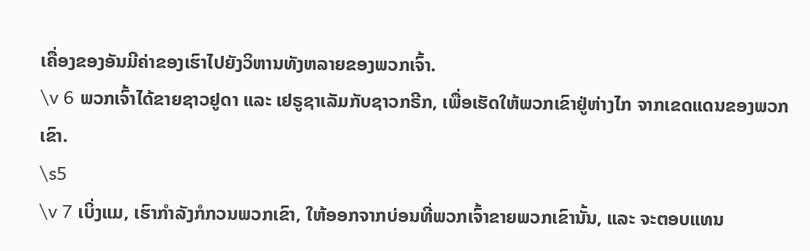ເຄື່ອງຂອງອັນມີຄ່າຂອງເຮົາໄປຍັງວິຫານທັງຫລາຍຂອງພວກເຈົ້າ.
\v 6 ພວກເຈົ້າໄດ້ຂາຍຊາວຢູດາ ແລະ ເຢຣູຊາເລັມກັບຊາວກຣີກ, ເພື່ອເຮັດໃຫ້ພວກເຂົາຢູ່ຫ່າງໄກ ຈາກເຂດແດນຂອງພວກເຂົາ.
\s5
\v 7 ເບິ່ງແມ, ເຮົາກຳລັງກໍກວນພວກເຂົາ, ໃຫ້ອອກຈາກບ່ອນທີ່ພວກເຈົ້າຂາຍພວກເຂົານັ້ນ, ແລະ ຈະຕອບແທນ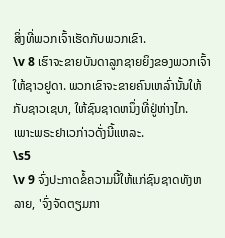ສິ່ງທີ່ພວກເຈົ້າເຮັດກັບພວກເຂົາ.
\v 8 ເຮົາຈະຂາຍບັນດາລູກຊາຍຍິງຂອງພວກເຈົ້າໃຫ້ຊາວຢູດາ. ພວກເຂົາຈະຂາຍຄົນເຫລົ່ານັ້ນໃຫ້ກັບຊາວເຊບາ, ໃຫ້ຊົນຊາດຫນຶ່ງທີ່ຢູ່ຫ່າງໄກ. ເພາະພຣະຢາເວກ່າວດັ່ງນີ້ແຫລະ.
\s5
\v 9 ຈົ່ງປະກາດຂໍ້ຄວາມນີ້ໃຫ້ແກ່ຊົນຊາດທັງຫລາຍ, 'ຈົ່ງຈັດຕຽມກາ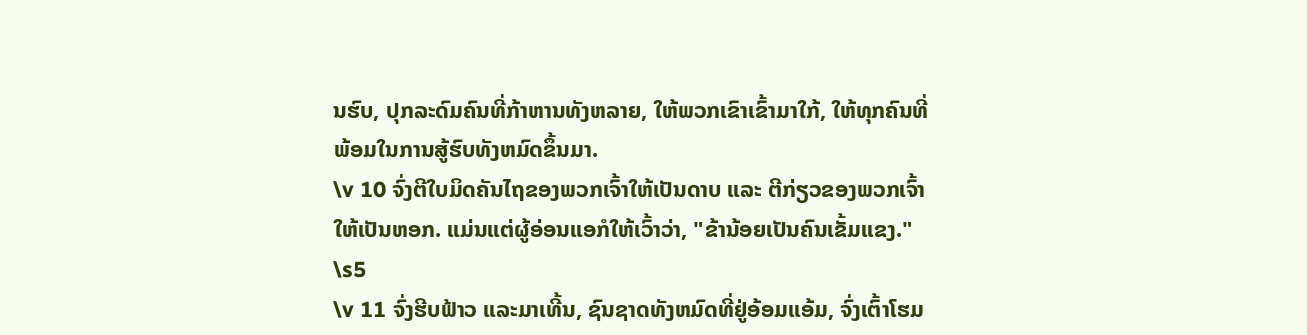ນຮົບ, ປຸກລະດົມຄົນທີ່ກ້າຫານທັງຫລາຍ, ໃຫ້ພວກເຂົາເຂົ້າມາໃກ້, ໃຫ້ທຸກຄົນທີ່ພ້ອມໃນການສູ້ຮົບທັງຫມົດຂຶ້ນມາ.
\v 10 ຈົ່ງຕີໃບມິດຄັນໄຖຂອງພວກເຈົ້າໃຫ້ເປັນດາບ ແລະ ຕີກ່ຽວຂອງພວກເຈົ້າໃຫ້ເປັນຫອກ. ແມ່ນແຕ່ຜູ້ອ່ອນແອກໍໃຫ້ເວົ້າວ່າ, "ຂ້ານ້ອຍເປັນຄົນເຂັ້ມແຂງ."
\s5
\v 11 ຈົ່ງຮີບຟ້າວ ແລະມາເທີ້ນ, ຊົນຊາດທັງຫມົດທີ່ຢູ່ອ້ອມແອ້ມ, ຈົ່ງເຕົ້າໂຮມ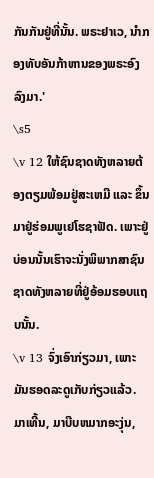ກັນກັນຢູ່ທີ່ນັ້ນ. ພຣະຢາເວ, ນຳກອງທັບອັນກ້າຫານຂອງພຣະອົງລົງມາ.'
\s5
\v 12 ໃຫ້ຊົນຊາດທັງຫລາຍຕ້ອງຕຽມພ້ອມຢູ່ສະເຫມີ ແລະ ຂຶ້ນມາຢູ່ຮ່ອມພູເຢໂຮຊາຟັດ. ເພາະຢູ່ບ່ອນນັ້ນເຮົາຈະນັ່ງພິພາກສາຊົນຊາດທັງຫລາຍທີ່ຢູ່ອ້ອມຮອບແຖບນັ້ນ.
\v 13 ຈົ່ງເອົາກ່ຽວມາ, ເພາະມັນຮອດລະດູເກັບກ່ຽວແລ້ວ. ມາເທີ້ນ, ມາບີບຫມາກອະງຸ່ນ,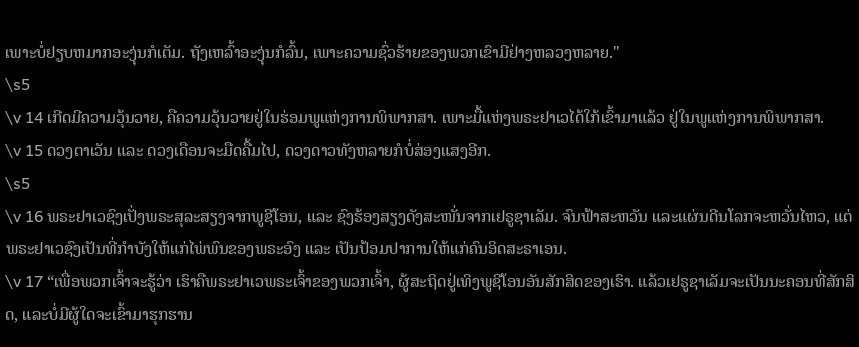ເພາະບໍ່ຢຽບຫມາກອະງຸ່ນກໍເຕັມ. ຖັງເຫລົ້າອະງຸ່ນກໍລົ້ນ, ເພາະຄວາມຊົ່ວຮ້າຍຂອງພວກເຂົາມີຢ່າງຫລວງຫລາຍ."
\s5
\v 14 ເກີດມີຄວາມວຸ້ນວາຍ, ຄືຄວາມວຸ້ນວາຍຢູ່ໃນຮ່ອມພູແຫ່ງການພິພາກສາ. ເພາະມື້ແຫ່ງພຣະຢາເວໄດ້ໃກ້ເຂົ້າມາແລ້ວ ຢູ່ໃນພູແຫ່ງການພິພາກສາ.
\v 15 ດວງຕາເວັນ ແລະ ດວງເດືອນຈະມືດຄື້ມໄປ, ດວງດາວທັງຫລາຍກໍບໍ່ສ່ອງແສງອີກ.
\s5
\v 16 ພຣະຢາເວຊົງເປັ່ງພຣະສຸລະສຽງຈາກພູຊີໂອນ, ແລະ ຊົງຮ້ອງສຽງດັງສະໜັ່ນຈາກເຢຣູຊາເລັມ. ຈົນຟ້າສະຫວັນ ແລະແຜ່ນດີນໂລກຈະຫວັ່ນໄຫວ, ແຕ່ພຣະຢາເວຊົງເປັນທີ່ກຳບັງໃຫ້ແກ່ໄພ່ພົນຂອງພຣະອົງ ແລະ ເປັນປ້ອມປາການໃຫ້ແກ່ຄົນອິດສະຣາເອນ.
\v 17 “ເພື່ອພວກເຈົ້າຈະຮູ້ວ່າ ເຮົາຄືພຣະຢາເວພຣະເຈົ້າຂອງພວກເຈົ້າ, ຜູ້ສະຖິດຢູ່ເທິງພູຊີໂອນອັນສັກສິດຂອງເຮົາ. ແລ້ວເຢຣູຊາເລັມຈະເປັນນະຄອນທີ່ສັກສິດ, ແລະບໍ່ມີຜູ້ໃດຈະເຂົ້າມາຮຸກຮານ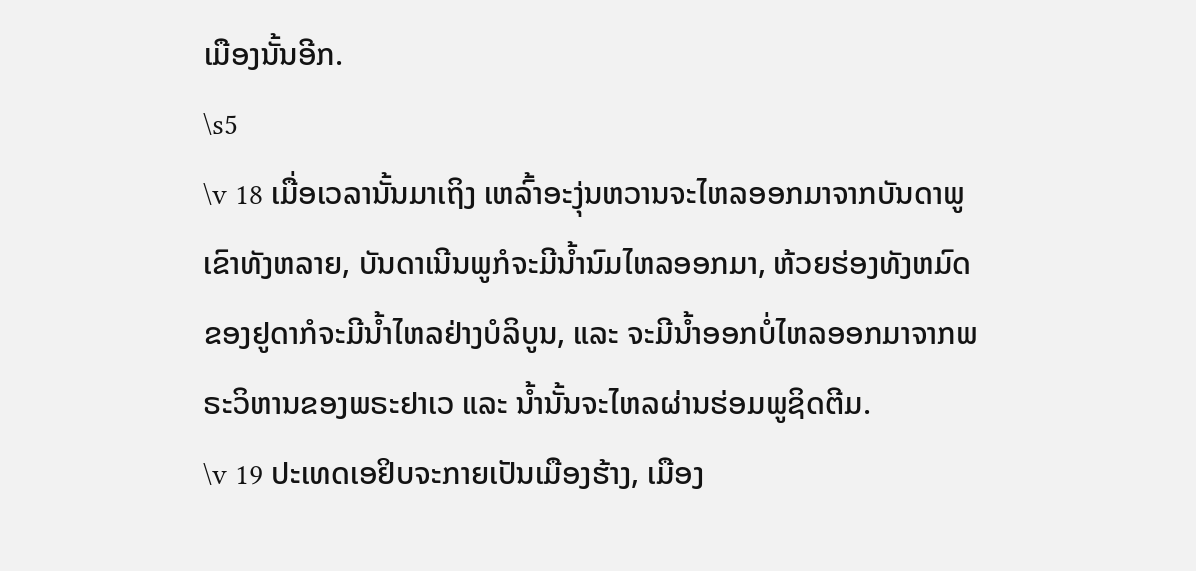ເມືອງນັ້ນອີກ.
\s5
\v 18 ເມື່ອເວລານັ້ນມາເຖິງ ເຫລົ້າອະງຸ່ນຫວານຈະໄຫລອອກມາຈາກບັນດາພູເຂົາທັງຫລາຍ, ບັນດາເນີນພູກໍຈະມີນ້ຳນົມໄຫລອອກມາ, ຫ້ວຍຮ່ອງທັງຫມົດຂອງຢູດາກໍຈະມີນ້ຳໄຫລຢ່າງບໍລິບູນ, ແລະ ຈະມີນ້ຳອອກບໍ່ໄຫລອອກມາຈາກພຣະວິຫານຂອງພຣະຢາເວ ແລະ ນ້ຳນັ້ນຈະໄຫລຜ່ານຮ່ອມພູຊິດຕີມ.
\v 19 ປະເທດເອຢິບຈະກາຍເປັນເມືອງຮ້າງ, ເມືອງ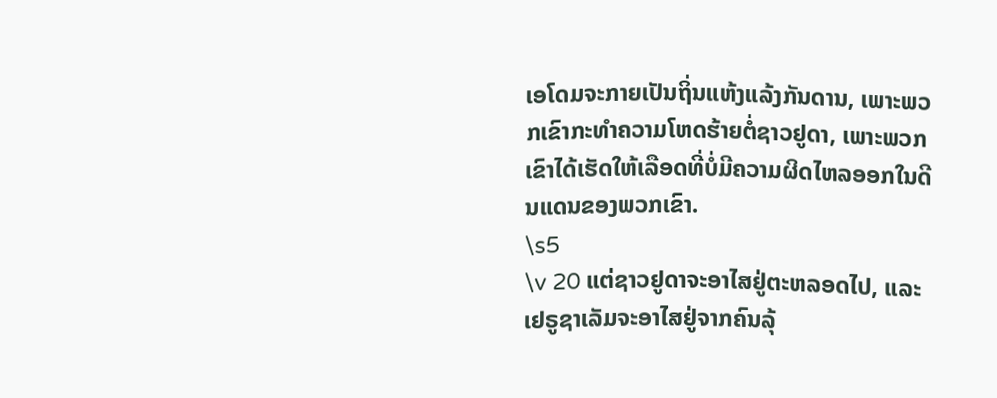ເອໂດມຈະກາຍເປັນຖິ່ນແຫ້ງແລ້ງກັນດານ, ເພາະພວກເຂົາກະທຳຄວາມໂຫດຮ້າຍຕໍ່ຊາວຢູດາ, ເພາະພວກເຂົາໄດ້ເຮັດໃຫ້ເລືອດທີ່ບໍ່ມີຄວາມຜິດໄຫລອອກໃນດີນແດນຂອງພວກເຂົາ.
\s5
\v 20 ແຕ່ຊາວຢູດາຈະອາໄສຢູ່ຕະຫລອດໄປ, ແລະ ເຢຣູຊາເລັມຈະອາໄສຢູ່ຈາກຄົນລຸ້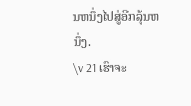ນຫນຶ່ງໄປສູ່ອີກລຸ້ນຫນຶ່ງ.
\v 21 ເຮົາຈະ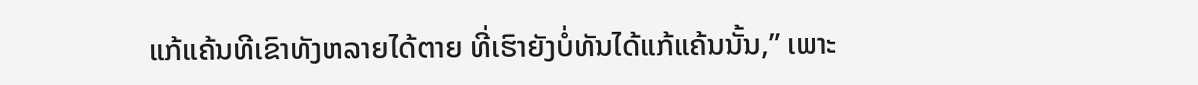ແກ້ແຄ້ນທີເຂົາທັງຫລາຍໄດ້ຕາຍ ທີ່ເຮົາຍັງບໍ່ທັນໄດ້ແກ້ແຄ້ນນັ້ນ,” ເພາະ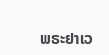ພຣະຢາເວ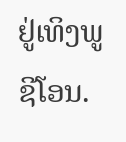ຢູ່ເທິງພູຊີໂອນ.